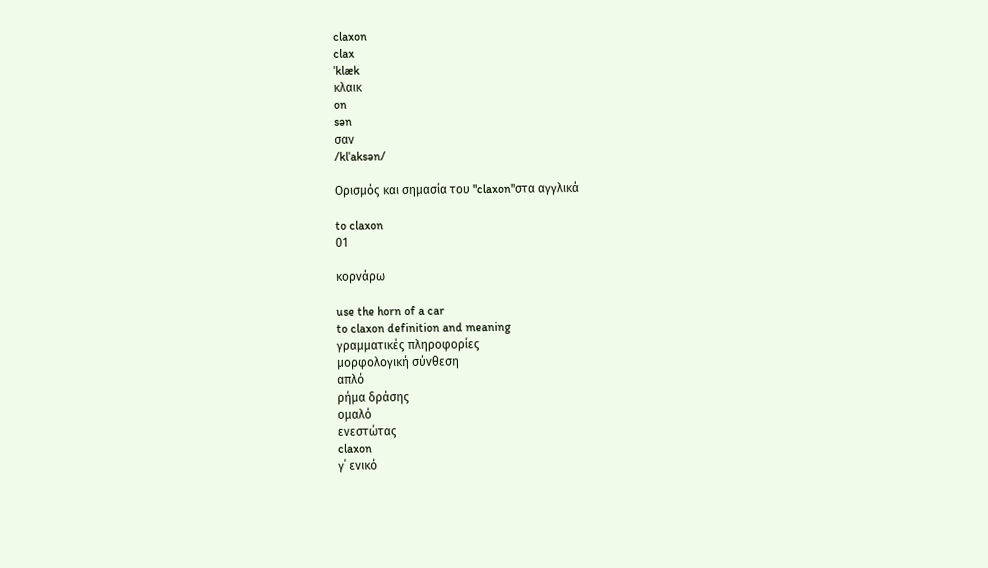claxon
clax
ˈklæk
κλαικ
on
sən
σαν
/klˈaksən/

Ορισμός και σημασία του "claxon"στα αγγλικά

to claxon
01

κορνάρω

use the horn of a car
to claxon definition and meaning
γραμματικές πληροφορίες
μορφολογική σύνθεση
απλό
ρήμα δράσης
ομαλό
ενεστώτας
claxon
γ΄ ενικό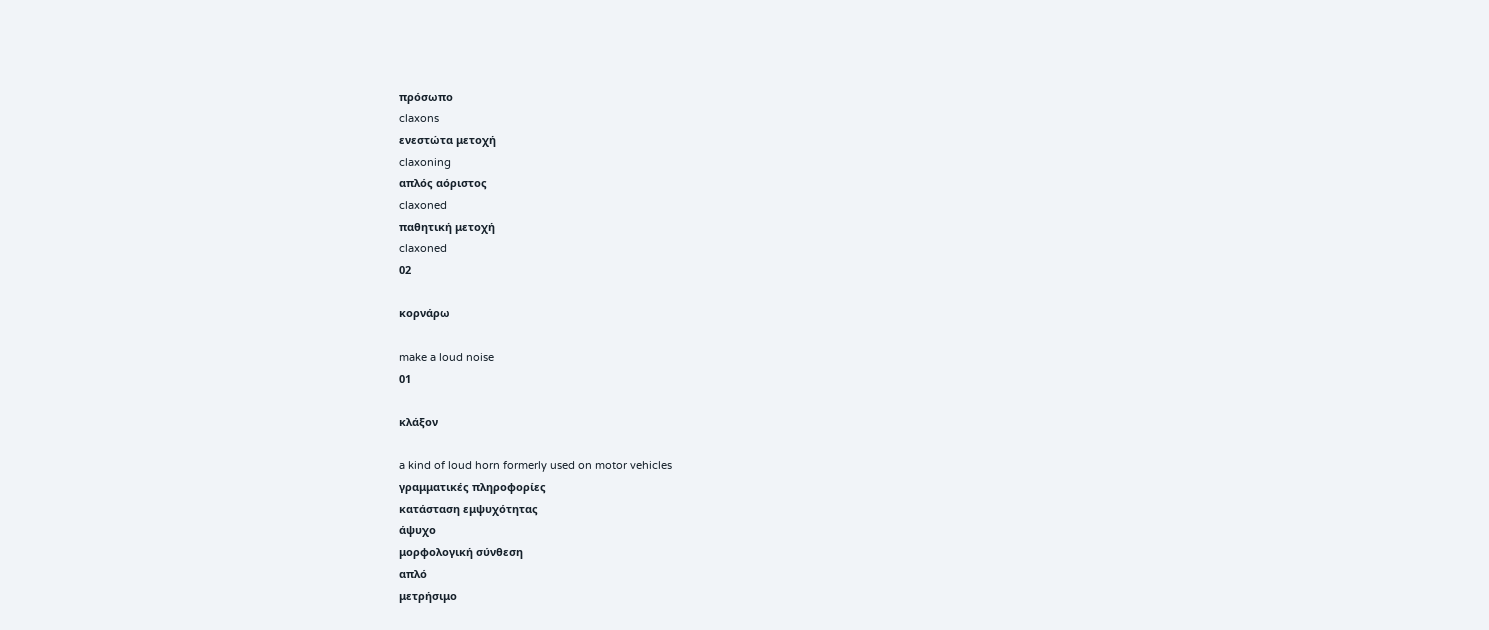πρόσωπο
claxons
ενεστώτα μετοχή
claxoning
απλός αόριστος
claxoned
παθητική μετοχή
claxoned
02

κορνάρω

make a loud noise
01

κλάξον

a kind of loud horn formerly used on motor vehicles
γραμματικές πληροφορίες
κατάσταση εμψυχότητας
άψυχο
μορφολογική σύνθεση
απλό
μετρήσιμο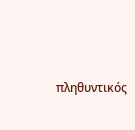πληθυντικός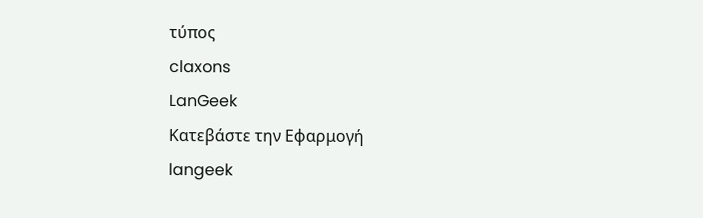τύπος
claxons
LanGeek
Κατεβάστε την Εφαρμογή
langeek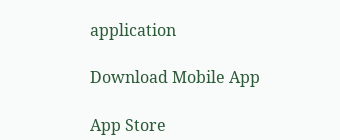application

Download Mobile App

App Store